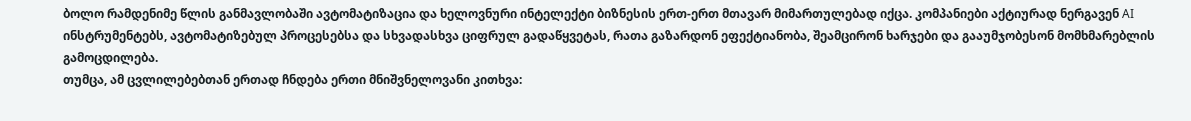ბოლო რამდენიმე წლის განმავლობაში ავტომატიზაცია და ხელოვნური ინტელექტი ბიზნესის ერთ-ერთ მთავარ მიმართულებად იქცა. კომპანიები აქტიურად ნერგავენ AI ინსტრუმენტებს, ავტომატიზებულ პროცესებსა და სხვადასხვა ციფრულ გადაწყვეტას, რათა გაზარდონ ეფექტიანობა, შეამცირონ ხარჯები და გააუმჯობესონ მომხმარებლის გამოცდილება.
თუმცა, ამ ცვლილებებთან ერთად ჩნდება ერთი მნიშვნელოვანი კითხვა: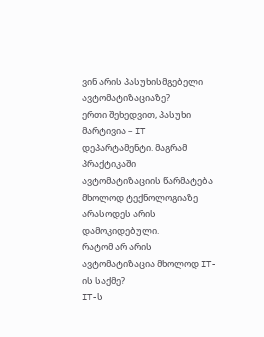ვინ არის პასუხისმგებელი ავტომატიზაციაზე?
ერთი შეხედვით, პასუხი მარტივია – IT დეპარტამენტი. მაგრამ პრაქტიკაში ავტომატიზაციის წარმატება მხოლოდ ტექნოლოგიაზე არასოდეს არის დამოკიდებული.
რატომ არ არის ავტომატიზაცია მხოლოდ IT-ის საქმე?
IT-ს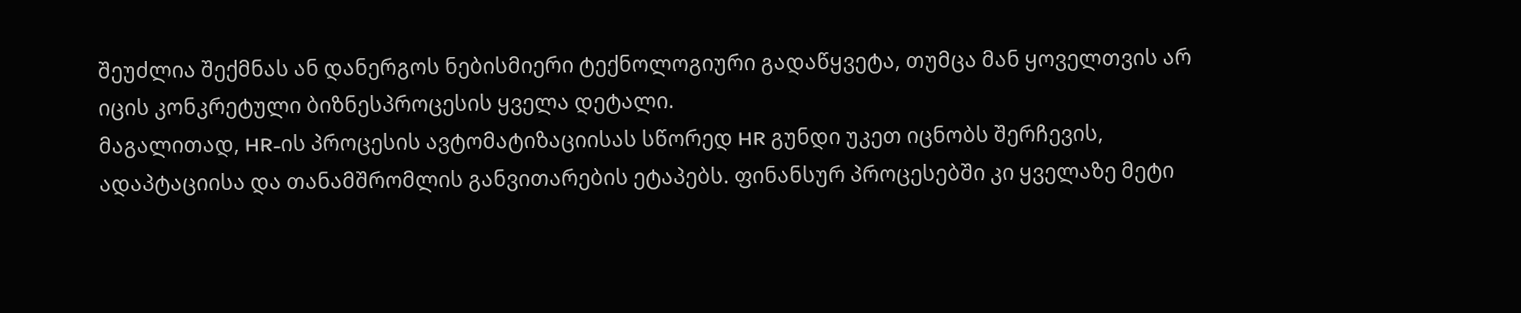შეუძლია შექმნას ან დანერგოს ნებისმიერი ტექნოლოგიური გადაწყვეტა, თუმცა მან ყოველთვის არ იცის კონკრეტული ბიზნესპროცესის ყველა დეტალი.
მაგალითად, HR-ის პროცესის ავტომატიზაციისას სწორედ HR გუნდი უკეთ იცნობს შერჩევის, ადაპტაციისა და თანამშრომლის განვითარების ეტაპებს. ფინანსურ პროცესებში კი ყველაზე მეტი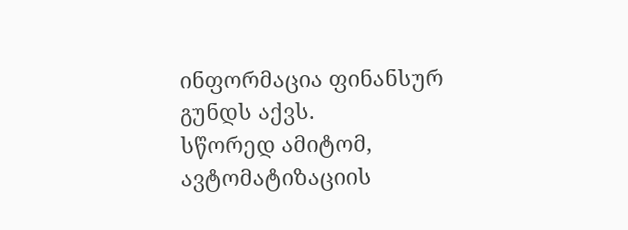ინფორმაცია ფინანსურ გუნდს აქვს.
სწორედ ამიტომ, ავტომატიზაციის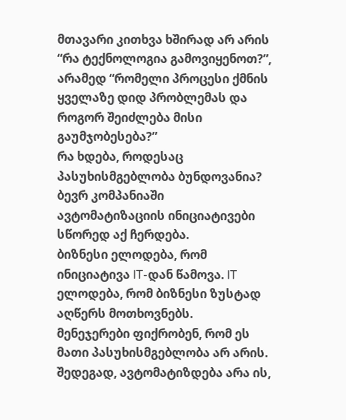მთავარი კითხვა ხშირად არ არის “რა ტექნოლოგია გამოვიყენოთ?”, არამედ “რომელი პროცესი ქმნის ყველაზე დიდ პრობლემას და როგორ შეიძლება მისი გაუმჯობესება?”
რა ხდება, როდესაც პასუხისმგებლობა ბუნდოვანია?
ბევრ კომპანიაში ავტომატიზაციის ინიციატივები სწორედ აქ ჩერდება.
ბიზნესი ელოდება, რომ ინიციატივა IT-დან წამოვა. IT ელოდება, რომ ბიზნესი ზუსტად აღწერს მოთხოვნებს.
მენეჯერები ფიქრობენ, რომ ეს მათი პასუხისმგებლობა არ არის.
შედეგად, ავტომატიზდება არა ის,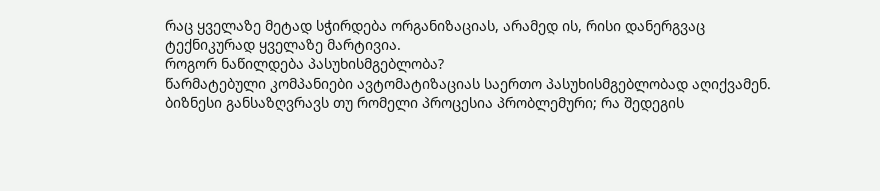რაც ყველაზე მეტად სჭირდება ორგანიზაციას, არამედ ის, რისი დანერგვაც ტექნიკურად ყველაზე მარტივია.
როგორ ნაწილდება პასუხისმგებლობა?
წარმატებული კომპანიები ავტომატიზაციას საერთო პასუხისმგებლობად აღიქვამენ.
ბიზნესი განსაზღვრავს თუ რომელი პროცესია პრობლემური; რა შედეგის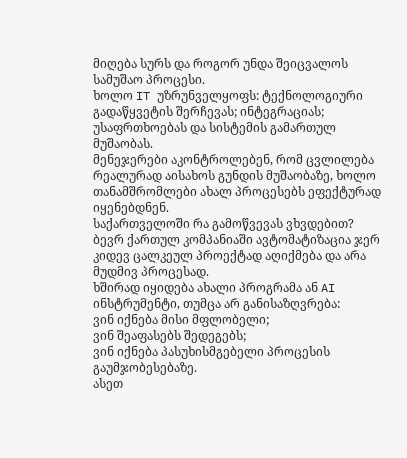მიღება სურს და როგორ უნდა შეიცვალოს სამუშაო პროცესი.
ხოლო IT უზრუნველყოფს: ტექნოლოგიური გადაწყვეტის შერჩევას; ინტეგრაციას; უსაფრთხოებას და სისტემის გამართულ მუშაობას.
მენეჯერები აკონტროლებენ, რომ ცვლილება რეალურად აისახოს გუნდის მუშაობაზე, ხოლო თანამშრომლები ახალ პროცესებს ეფექტურად იყენებდნენ.
საქართველოში რა გამოწვევას ვხვდებით?
ბევრ ქართულ კომპანიაში ავტომატიზაცია ჯერ კიდევ ცალკეულ პროექტად აღიქმება და არა მუდმივ პროცესად.
ხშირად იყიდება ახალი პროგრამა ან AI ინსტრუმენტი, თუმცა არ განისაზღვრება:
ვინ იქნება მისი მფლობელი;
ვინ შეაფასებს შედეგებს;
ვინ იქნება პასუხისმგებელი პროცესის გაუმჯობესებაზე.
ასეთ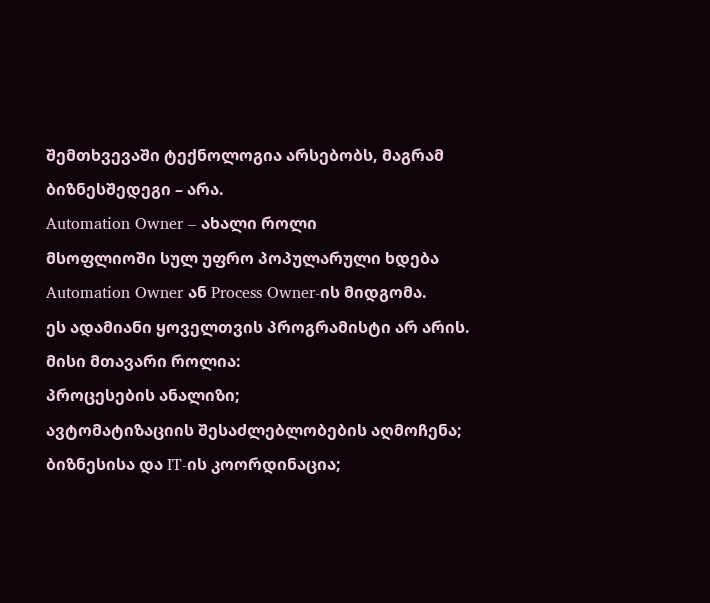შემთხვევაში ტექნოლოგია არსებობს, მაგრამ ბიზნესშედეგი – არა.
Automation Owner – ახალი როლი
მსოფლიოში სულ უფრო პოპულარული ხდება Automation Owner ან Process Owner-ის მიდგომა.
ეს ადამიანი ყოველთვის პროგრამისტი არ არის. მისი მთავარი როლია:
პროცესების ანალიზი;
ავტომატიზაციის შესაძლებლობების აღმოჩენა;
ბიზნესისა და IT-ის კოორდინაცია;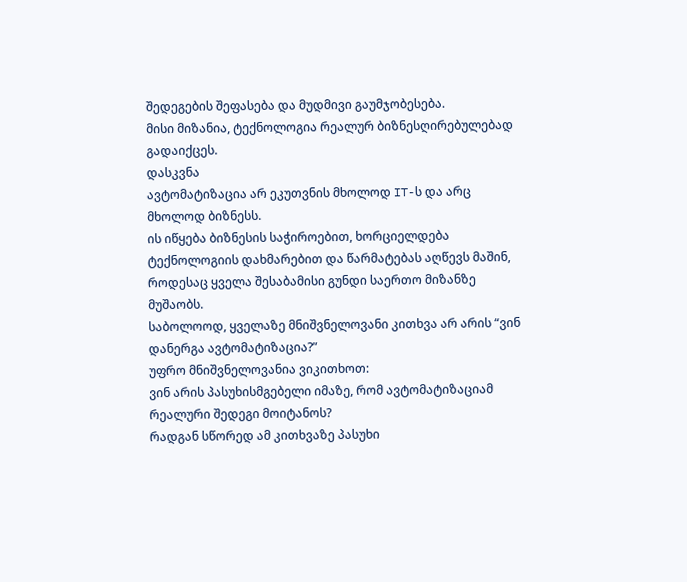შედეგების შეფასება და მუდმივი გაუმჯობესება.
მისი მიზანია, ტექნოლოგია რეალურ ბიზნესღირებულებად გადაიქცეს.
დასკვნა
ავტომატიზაცია არ ეკუთვნის მხოლოდ IT-ს და არც მხოლოდ ბიზნესს.
ის იწყება ბიზნესის საჭიროებით, ხორციელდება ტექნოლოგიის დახმარებით და წარმატებას აღწევს მაშინ, როდესაც ყველა შესაბამისი გუნდი საერთო მიზანზე მუშაობს.
საბოლოოდ, ყველაზე მნიშვნელოვანი კითხვა არ არის “ვინ დანერგა ავტომატიზაცია?”
უფრო მნიშვნელოვანია ვიკითხოთ:
ვინ არის პასუხისმგებელი იმაზე, რომ ავტომატიზაციამ რეალური შედეგი მოიტანოს?
რადგან სწორედ ამ კითხვაზე პასუხი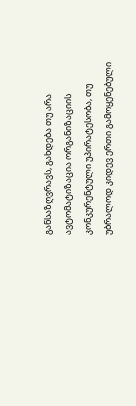განსაზღვრავს, გახდება თუ არა ავტომატიზაცია ორგანიზაციის კონკურენტული უპირატესობა, თუ უბრალოდ კიდევ ერთი გამოყენებული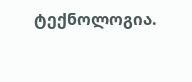ტექნოლოგია.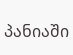პანიაში